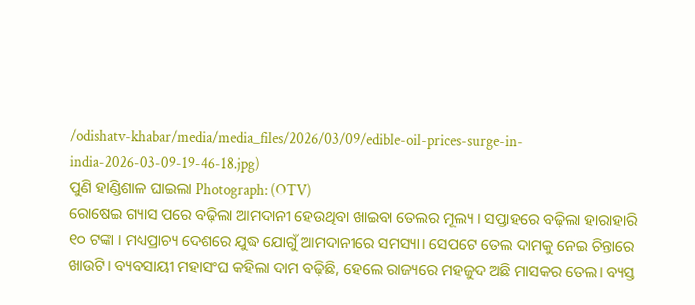/odishatv-khabar/media/media_files/2026/03/09/edible-oil-prices-surge-in-india-2026-03-09-19-46-18.jpg)
ପୁଣି ହାଣ୍ଡିଶାଳ ଘାଇଲା Photograph: (OTV)
ରୋଷେଇ ଗ୍ୟାସ ପରେ ବଢ଼ିଲା ଆମଦାନୀ ହେଉଥିବା ଖାଇବା ତେଲର ମୂଲ୍ୟ । ସପ୍ତାହରେ ବଢ଼ିଲା ହାରାହାରି ୧୦ ଟଙ୍କା । ମଧ୍ୟପ୍ରାଚ୍ୟ ଦେଶରେ ଯୁଦ୍ଧ ଯୋଗୁଁ ଆମଦାନୀରେ ସମସ୍ୟା। ସେପଟେ ତେଲ ଦାମକୁ ନେଇ ଚିନ୍ତାରେ ଖାଉଟି। ବ୍ୟବସାୟୀ ମହାସଂଘ କହିଲା ଦାମ ବଢ଼ିଛି, ହେଲେ ରାଜ୍ୟରେ ମହଜୁଦ ଅଛି ମାସକର ତେଲ। ବ୍ୟସ୍ତ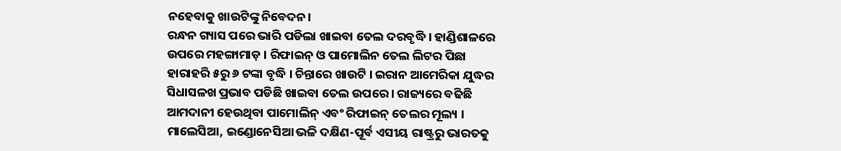ନହେବାକୁ ଖାଉଟିଙ୍କୁ ନିବେଦନ।
ରନ୍ଧନ ଗ୍ୟାସ ପରେ ଭାରି ପଡିଲା ଖାଇବା ତେଲ ଦରବୃଦ୍ଧି । ହାଣ୍ଡିଶାଳରେ ଉପରେ ମହଙ୍ଗାମାଡ଼ । ରିଫାଇନ୍ ଓ ପାମୋଲିନ ତେଲ ଲିଟର ପିଛା ହାରାହରି ୫ରୁ ୬ ଟଙ୍କା ବୃଦ୍ଧି । ଚିନ୍ତାରେ ଖାଉଟି । ଇରାନ ଆମେରିକା ଯୁଦ୍ଧର ସିଧାସଳଖ ପ୍ରଭାବ ପଡିଛି ଖାଇବା ତେଲ ଉପରେ । ରାଜ୍ୟରେ ବଢିଛି ଆମଦାନୀ ହେଉଥିବା ପାମୋଲିନ୍ ଏବଂ ରିଫାଇନ୍ ତେଲର ମୂଲ୍ୟ ।
ମାଲେସିଆ, ଇଣ୍ଡୋନେସିଆ ଭଳି ଦକ୍ଷିଣ-ପୂର୍ବ ଏସୀୟ ରାଷ୍ଟ୍ରରୁ ଭାରତକୁ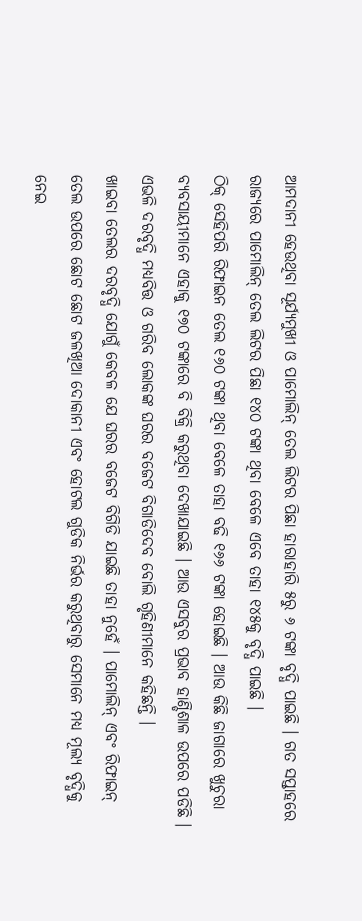ଆମଦାନୀ ହେଉଥିବା ସୂର୍ଯ୍ୟମୁଖୀ ଓ ପାମୋଲିନ୍ ତେଲ ଲିଟର ପିଛା ହାରାହାରି ୫ରୁ ୬ ଟଙ୍କା ବୃଦ୍ଧି ପାଇଛି । ଗତ ସପ୍ତାହରେ ରାଜ୍ୟରେ ପାମୋଲିନ୍ ତେଲ ଲିଟର ପିଛା ୧୪୦ ଟଙ୍କା ଥିବା ବେଳେ ଏବେ ତାହା ୧୪୫କୁ ବୃଦ୍ଧି ପାଇଛି ।
ଠିକ୍ ସେହିପରି ରିଫାଇନ ତେଲ ୧୬୦ ଟଙ୍କା ଥିବା ବେଳେ ତାହା ବଢି ୧୬୬ ଟଙ୍କା ହୋଇଛି । ଆଉ କିଛି ଜାଗାରେ ଖୁଚୁରା ବ୍ୟବସାୟୀମାନେ ଏହାକୁ ୧୭୦ ଟଙ୍କାରେ ବି ବିକ୍ରି କରୁଥିବା ଦେଖାଯାଇଛି । ଆଉ ଏସବୁର ପ୍ରଭାବ ହାଣ୍ଡିଶାଳ ଉପରେ ପଡିଛି । ଏଭଳି ଦରବୃଦ୍ଧି ମଧ୍ୟବିତ୍ତ ଓ ଗରିବ ଲୋକଙ୍କ ଘରର ବଜେଟ ବିଗାଡିଦେବ ବୋଲି ଗୃହିଣୀମାନେ କହିଛନ୍ତି ।
ଖାଇବା ତେଲର ଦରବୃଦ୍ଧି ଯୋଗୁଁ କେବଳ ଯେ ଘରର ବଜେଟ ବିଗିଡି ଯାଇଛି ତାହା ନୁହେଁ । ପାମୋଲିନ୍ ଏବଂ ରିଫାଇନ୍ ତେଲ ଉପରେ ଛୋଟ ଛୋଟ ଜଳଖିଆ ଦୋକାନୀ ଏବଂ ହୋଟଲ ଗୁଡିକ ନିର୍ଭର କରୁଥିବାରୁ ସେମାନେ ମଧ୍ୟ ମୂଲ୍ୟ ବୃଦ୍ଧିକୁ ନେଇ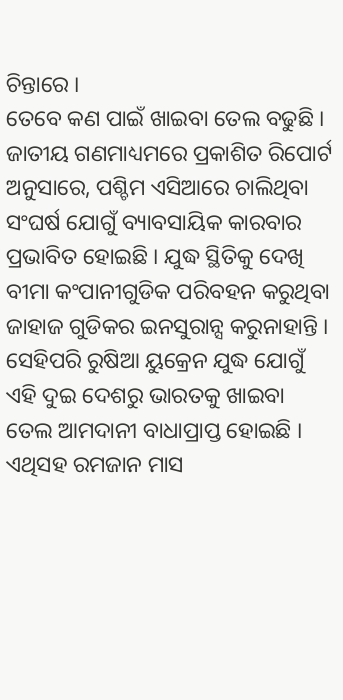ଚିନ୍ତାରେ ।
ତେବେ କଣ ପାଇଁ ଖାଇବା ତେଲ ବଢୁଛି । ଜାତୀୟ ଗଣମାଧ୍ୟମରେ ପ୍ରକାଶିତ ରିପୋର୍ଟ ଅନୁସାରେ, ପଶ୍ଚିମ ଏସିଆରେ ଚାଲିଥିବା ସଂଘର୍ଷ ଯୋଗୁଁ ବ୍ୟାବସାୟିକ କାରବାର ପ୍ରଭାବିତ ହୋଇଛି । ଯୁଦ୍ଧ ସ୍ଥିତିକୁ ଦେଖି ବୀମା କଂପାନୀଗୁଡିକ ପରିବହନ କରୁଥିବା ଜାହାଜ ଗୁଡିକର ଇନସୁରାନ୍ସ କରୁନାହାନ୍ତି ।
ସେହିପରି ରୁଷିଆ ୟୁକ୍ରେନ ଯୁଦ୍ଧ ଯୋଗୁଁ ଏହି ଦୁଇ ଦେଶରୁ ଭାରତକୁ ଖାଇବା ତେଲ ଆମଦାନୀ ବାଧାପ୍ରାପ୍ତ ହୋଇଛି । ଏଥିସହ ରମଜାନ ମାସ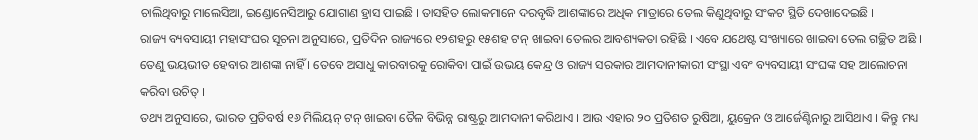ଚାଲିଥିବାରୁ ମାଲେସିଆ, ଇଣ୍ଡୋନେସିଆରୁ ଯୋଗାଣ ହ୍ରାସ ପାଇଛି । ତାସହିତ ଲୋକମାନେ ଦରବୃଦ୍ଧି ଆଶଙ୍କାରେ ଅଧିକ ମାତ୍ରାରେ ତେଲ କିଣୁଥିବାରୁ ସଂକଟ ସ୍ଥିତି ଦେଖାଦେଇଛି ।
ରାଜ୍ୟ ବ୍ୟବସାୟୀ ମହାସଂଘର ସୂଚନା ଅନୁସାରେ, ପ୍ରତିଦିନ ରାଜ୍ୟରେ ୧୨ଶହରୁ ୧୫ଶହ ଟନ୍ ଖାଇବା ତେଲର ଆବଶ୍ୟକତା ରହିଛି । ଏବେ ଯଥେଷ୍ଟ ସଂଖ୍ୟାରେ ଖାଇବା ତେଲ ଗଚ୍ଛିତ ଅଛି । ତେଣୁ ଭୟଭୀତ ହେବାର ଆଶଙ୍କା ନାହିଁ । ତେବେ ଅସାଧୁ କାରବାରକୁ ରୋକିବା ପାଇଁ ଉଭୟ କେନ୍ଦ୍ର ଓ ରାଜ୍ୟ ସରକାର ଆମଦାନୀକାରୀ ସଂସ୍ଥା ଏବଂ ବ୍ୟବସାୟୀ ସଂଘଙ୍କ ସହ ଆଲୋଚନା କରିବା ଉଚିତ୍ ।
ତଥ୍ୟ ଅନୁସାରେ, ଭାରତ ପ୍ରତିବର୍ଷ ୧୬ ମିଲିୟନ୍ ଟନ୍ ଖାଇବା ତୈଳ ବିଭିନ୍ନ ରାଷ୍ଟ୍ରରୁ ଆମଦାନୀ କରିଥାଏ । ଆଉ ଏହାର ୨୦ ପ୍ରତିଶତ ରୁଷିଆ, ୟୁକ୍ରେନ ଓ ଆର୍ଜେଣ୍ଟିନାରୁ ଆସିଥାଏ । କିନ୍ତୁ ମଧ୍ୟ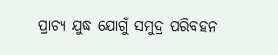ପ୍ରାଚ୍ୟ ଯୁଦ୍ଧ ଯୋଗୁଁ ସମୁଦ୍ର ପରିବହନ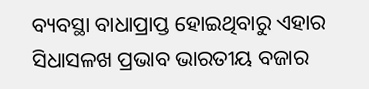ବ୍ୟବସ୍ଥା ବାଧାପ୍ରାପ୍ତ ହୋଇଥିବାରୁ ଏହାର ସିଧାସଳଖ ପ୍ରଭାବ ଭାରତୀୟ ବଜାର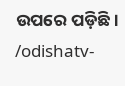ଉପରେ ପଡ଼ିଛି।
/odishatv-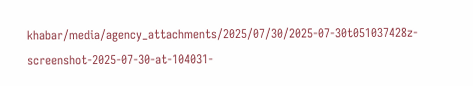khabar/media/agency_attachments/2025/07/30/2025-07-30t051037428z-screenshot-2025-07-30-at-104031-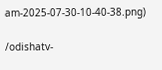am-2025-07-30-10-40-38.png)

/odishatv-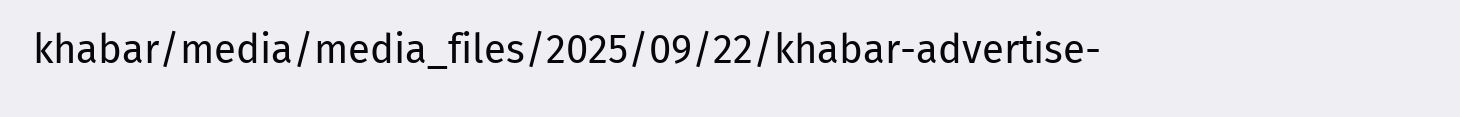khabar/media/media_files/2025/09/22/khabar-advertise-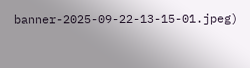banner-2025-09-22-13-15-01.jpeg)